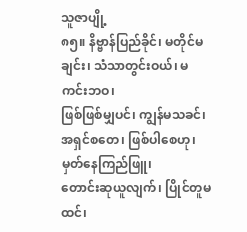သူဇာပျို့
၈၅။ နိဗ္ဗာန်ပြည်ခိုင်၊ မတိုင်မချင်း၊ သံသာတွင်းဝယ်၊ မကင်းဘဝ၊
ဖြစ်ဖြစ်မျှပင်၊ ကျွန်မသခင်၊ အရှင်စတေ၊ ဖြစ်ပါစေဟု၊ မှတ်နေကြည်ဖြူ၊
တောင်းဆုယူလျက်၊ ပြိုင်တူမထင်၊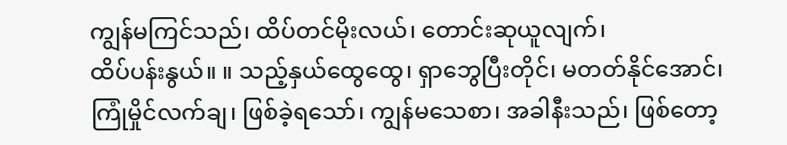ကျွန်မကြင်သည်၊ ထိပ်တင်မိုးလယ်၊ တောင်းဆုယူလျက်၊
ထိပ်ပန်းနွယ်။ ။ သည့်နှယ်ထွေထွေ၊ ရှာဘွေပြီးတိုင်၊ မတတ်နိုင်အောင်၊
ကြုံမှိုင်လက်ချ၊ ဖြစ်ခဲ့ရသော်၊ ကျွန်မသေစာ၊ အခါနီးသည်၊ ဖြစ်တော့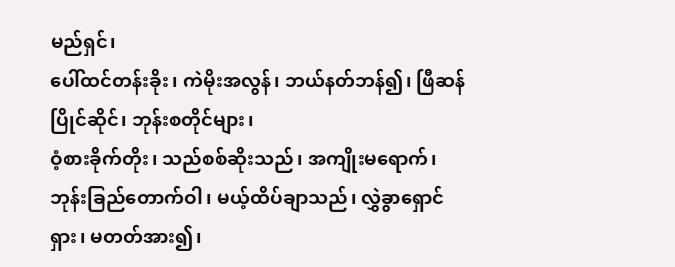မည်ရှင်၊
ပေါ်ထင်တန်းခိုး၊ ကဲမိုးအလွန်၊ ဘယ်နတ်ဘန်၍၊ ဖြီဆန်ပြိုင်ဆိုင်၊ ဘုန်းစတိုင်များ၊
ဝံ့စားခိုက်တိုး၊ သည်စစ်ဆိုးသည်၊ အကျိုးမရောက်၊
ဘုန်းခြည်တောက်ဝါ၊ မယ့်ထိပ်ချာသည်၊ လွှဲခွာရှောင်ရှား၊ မတတ်အား၍၊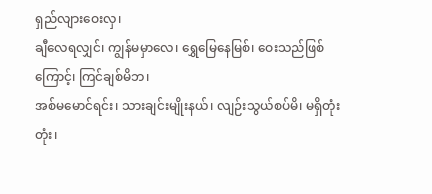ရှည်လျားဝေးလှ၊
ချီလေရလျှင်၊ ကျွန်မမှာလေ၊ ရွှေမြေနေမြစ်၊ ဝေးသည်ဖြစ်ကြောင့်၊ ကြင်ချစ်မိဘ၊
အစ်မမောင်ရင်း၊ သားချင်းမျိုးနယ်၊ လျဉ်းသွယ်စပ်မိ၊ မရှိတုံးတုံး၊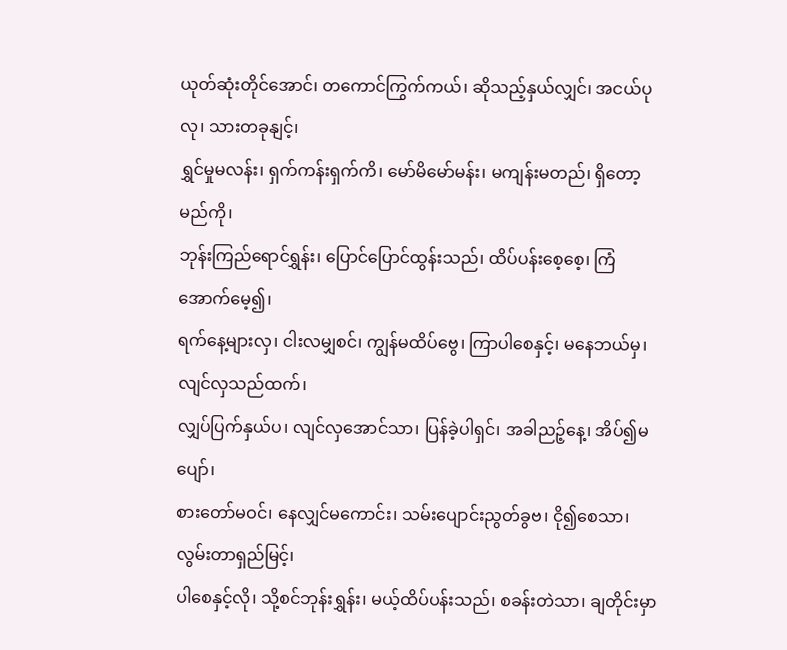ယုတ်ဆုံးတိုင်အောင်၊ တကောင်ကြွက်ကယ်၊ ဆိုသည့်နှယ်လျှင်၊ အငယ်ပုလု၊ သားတခုနျင့်၊
ရွှင်မှုမလန်း၊ ရှက်ကန်းရှက်ကိ၊ မော်မိမော်မန်း၊ မကျန်းမတည်၊ ရှိတော့မည်ကို၊
ဘုန်းကြည်ရောင်ရွှန်း၊ ပြောင်ပြောင်ထွန်းသည်၊ ထိပ်ပန်းစေ့စေ့၊ ကြံအောက်မေ့၍၊
ရက်နေ့များလှ၊ ငါးလမျှစင်၊ ကျွန်မထိပ်ဗွေ၊ ကြာပါစေနှင့်၊ မနေဘယ်မှ၊ လျင်လှသည်ထက်၊
လျှပ်ပြက်နှယ်ပ၊ လျင်လှအောင်သာ၊ ပြန်ခဲ့ပါရှင်၊ အခါညဉ့်နေ့၊ အိပ်၍မပျော်၊
စားတော်မဝင်၊ နေလျှင်မကောင်း၊ သမ်းပျောင်းညွတ်ခွဗ၊ ငို၍စေသာ၊ လွမ်းတာရှည်မြင့်၊
ပါစေနှင့်လို၊ သို့စင်ဘုန်းရွှန်း၊ မယ့်ထိပ်ပန်းသည်၊ စခန်းတဲသာ၊ ချတိုင်းမှာ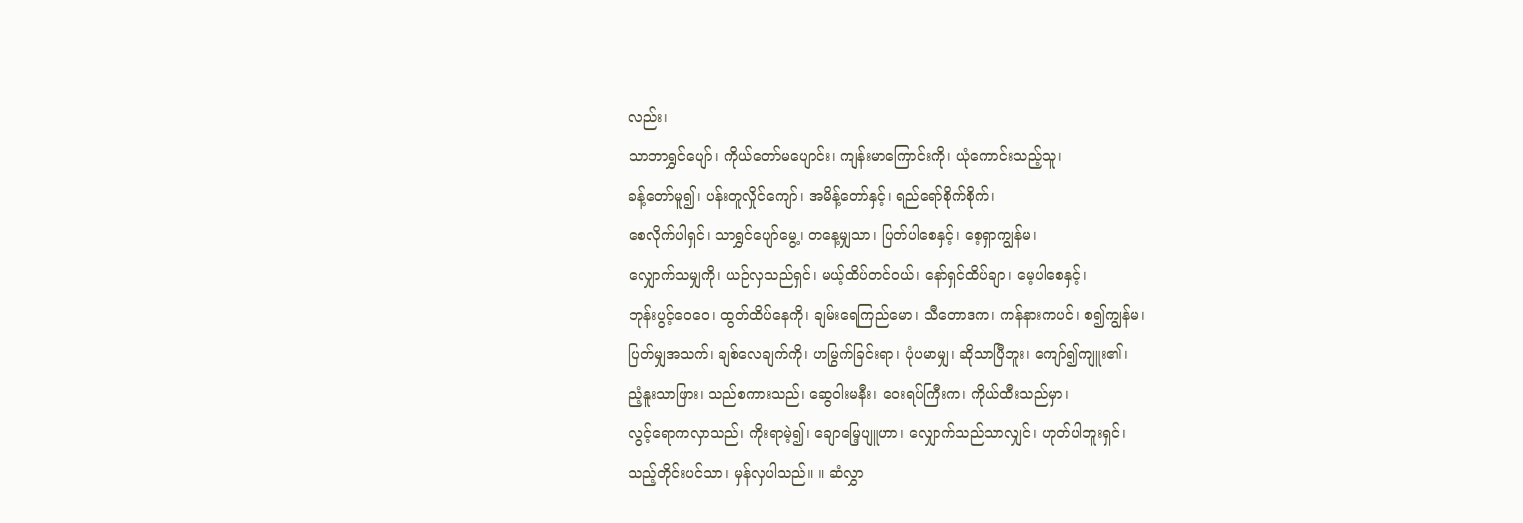လည်း၊
သာဘာရွှင်ပျော်၊ ကိုယ်တော်မပျောင်း၊ ကျန်းမာကြောင်းကို၊ ယုံကောင်းသည့်သူ၊
ခန့်တော်မူ၍၊ ပန်းတူလှိုင်ကျော်၊ အမိန့်တော်နှင့်၊ ရည်ရော်စိုက်စိုက်၊
စေလိုက်ပါရှင်၊ သာရွှင်ပျော်မွေ့၊ တနေ့မျှသာ၊ ပြတ်ပါစေနှင့်၊ စေ့ရှာကျွန်မ၊
လျှောက်သမျှကို၊ ယဉ်လှသည်ရှင်၊ မယ့်ထိပ်တင်ဝယ်၊ နော်ရှင်ထိပ်ချာ၊ မေ့ပါစေနှင့်၊
ဘုန်းပွင့်ဝေဝေ၊ ထွတ်ထိပ်နေကို၊ ချမ်းရေကြည်မော၊ သီတောဒက၊ ကန်နားကပင်၊ စ၍ကျွန်မ၊
ပြတ်မျှအသက်၊ ချစ်လေချက်ကို၊ ဟမြွက်ခြင်းရာ၊ ပုံပမာမျှ၊ ဆိုသာပြီဘူး၊ ကျော်၍ကျူး၏၊
ညံ့နူးသာဖြား၊ သည်စကားသည်၊ ဆွေဝါးမနီး၊ ဝေးရပ်ကြီးက၊ ကိုယ်ထီးသည်မှာ၊
လွင့်ရောကလှာသည်၊ ကိုးရာမဲ့၍၊ ချောမြေ့ပျူဟာ၊ လျှောက်သည်သာလျှင်၊ ဟုတ်ပါဘူးရှင်၊
သည့်တိုင်းပင်သာ၊ မှန်လှပါသည်။ ။ ဆံလွှာ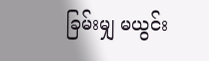ခြမ်းမျှ မယွင်း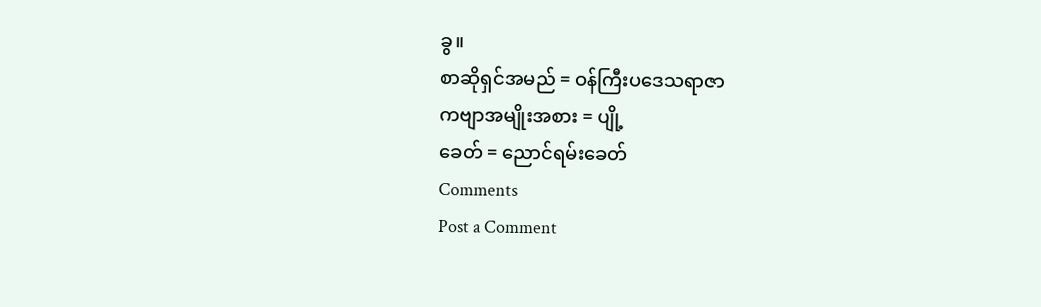ခွ။
စာဆိုရှင်အမည် = ဝန်ကြီးပဒေသရာဇာ
ကဗျာအမျိုးအစား = ပျို့
ခေတ် = ညောင်ရမ်းခေတ်
Comments
Post a Comment